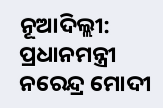ନୂଆଦିଲ୍ଲୀ: ପ୍ରଧାନମନ୍ତ୍ରୀ ନରେନ୍ଦ୍ର ମୋଦୀ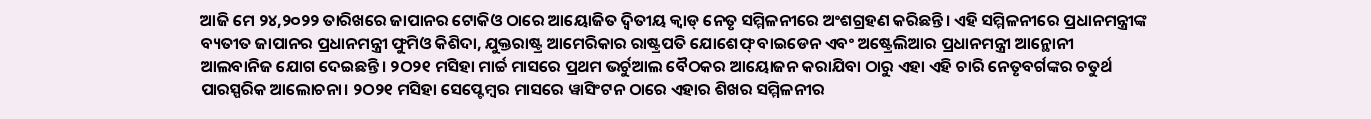ଆଜି ମେ ୨୪,୨୦୨୨ ତାରିଖରେ ଜାପାନର ଟୋକିଓ ଠାରେ ଆୟୋଜିତ ଦ୍ୱିତୀୟ କ୍ୱାଡ୍ ନେତୃ ସମ୍ମିଳନୀରେ ଅଂଶଗ୍ରହଣ କରିଛନ୍ତି। ଏହି ସମ୍ମିଳନୀରେ ପ୍ରଧାନମନ୍ତ୍ରୀଙ୍କ ବ୍ୟତୀତ ଜାପାନର ପ୍ରଧାନମନ୍ତ୍ରୀ ଫୁମିଓ କିଶିଦା, ଯୁକ୍ତରାଷ୍ଟ୍ର ଆମେରିକାର ରାଷ୍ଟ୍ରପତି ଯୋଶେଫ୍ ବାଇଡେନ ଏବଂ ଅଷ୍ଟ୍ରେଲିଆର ପ୍ରଧାନମନ୍ତ୍ରୀ ଆନ୍ଥୋନୀ ଆଲବାନିଜ ଯୋଗ ଦେଇଛନ୍ତି। ୨ଠ୨୧ ମସିହା ମାର୍ଚ୍ଚ ମାସରେ ପ୍ରଥମ ଭର୍ଚୁଆଲ ବୈଠକର ଆୟୋଜନ କରାଯିବା ଠାରୁ ଏହା ଏହି ଚାରି ନେତୃବର୍ଗଙ୍କର ଚତୁର୍ଥ ପାରସ୍ପରିକ ଆଲୋଚନା। ୨ଠ୨୧ ମସିହା ସେପ୍ଟେମ୍ବର ମାସରେ ୱାସିଂଟନ ଠାରେ ଏହାର ଶିଖର ସମ୍ମିଳନୀର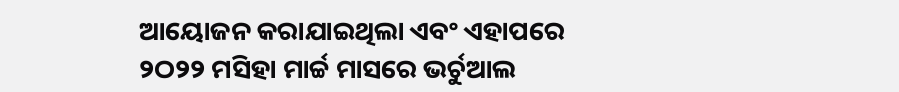ଆୟୋଜନ କରାଯାଇଥିଲା ଏବଂ ଏହାପରେ ୨ଠ୨୨ ମସିହା ମାର୍ଚ୍ଚ ମାସରେ ଭର୍ଚୁଆଲ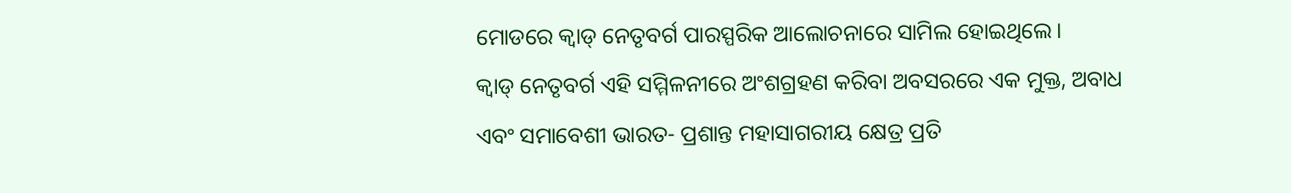ମୋଡରେ କ୍ୱାଡ୍ ନେତୃବର୍ଗ ପାରସ୍ପରିକ ଆଲୋଚନାରେ ସାମିଲ ହୋଇଥିଲେ।
କ୍ୱାଡ୍ ନେତୃବର୍ଗ ଏହି ସମ୍ମିଳନୀରେ ଅଂଶଗ୍ରହଣ କରିବା ଅବସରରେ ଏକ ମୁକ୍ତ, ଅବାଧ ଏବଂ ସମାବେଶୀ ଭାରତ- ପ୍ରଶାନ୍ତ ମହାସାଗରୀୟ କ୍ଷେତ୍ର ପ୍ରତି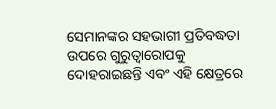ସେମାନଙ୍କର ସହଭାଗୀ ପ୍ରତିବଦ୍ଧତା ଉପରେ ଗୁରୁତ୍ୱାରୋପକୁ ଦୋହରାଇଛନ୍ତି ଏବଂ ଏହି କ୍ଷେତ୍ରରେ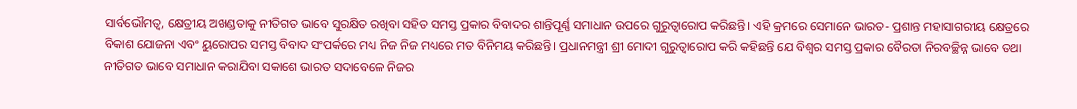ସାର୍ବଭୌମତ୍ୱ, କ୍ଷେତ୍ରୀୟ ଅଖଣ୍ଡତାକୁ ନୀତିଗତ ଭାବେ ସୁରକ୍ଷିତ ରଖିବା ସହିତ ସମସ୍ତ ପ୍ରକାର ବିବାଦର ଶାନ୍ତିପୂର୍ଣ୍ଣ ସମାଧାନ ଉପରେ ଗୁରୁତ୍ୱାରୋପ କରିଛନ୍ତି। ଏହି କ୍ରମରେ ସେମାନେ ଭାରତ- ପ୍ରଶାନ୍ତ ମହାସାଗରୀୟ କ୍ଷେତ୍ରରେ ବିକାଶ ଯୋଜନା ଏବଂ ୟୁରୋପର ସମସ୍ତ ବିବାଦ ସଂପର୍କରେ ମଧ୍ୟ ନିଜ ନିଜ ମଧ୍ୟରେ ମତ ବିନିମୟ କରିଛନ୍ତି। ପ୍ରଧାନମନ୍ତ୍ରୀ ଶ୍ରୀ ମୋଦୀ ଗୁରୁତ୍ୱାରୋପ କରି କହିଛନ୍ତି ଯେ ବିଶ୍ୱର ସମସ୍ତ ପ୍ରକାର ବୈରତା ନିରବଚ୍ଛିନ୍ନ ଭାବେ ତଥା ନୀତିଗତ ଭାବେ ସମାଧାନ କରାଯିବା ସକାଶେ ଭାରତ ସଦାବେଳେ ନିଜର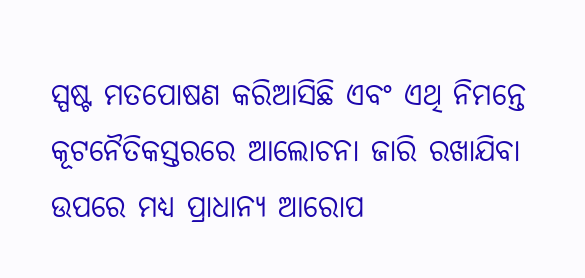ସ୍ପଷ୍ଟ ମତପୋଷଣ କରିଆସିଛି ଏବଂ ଏଥି ନିମନ୍ତେ କୂଟନୈତିକସ୍ତରରେ ଆଲୋଚନା ଜାରି ରଖାଯିବା ଉପରେ ମଧ୍ୟ ପ୍ରାଧାନ୍ୟ ଆରୋପ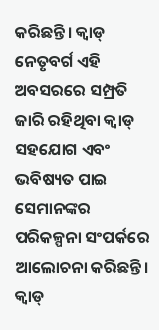କରିଛନ୍ତି। କ୍ୱାଡ୍ ନେତୃବର୍ଗ ଏହି ଅବସରରେ ସମ୍ପ୍ରତି ଜାରି ରହିଥିବା କ୍ୱାଡ୍ ସହଯୋଗ ଏବଂ ଭବିଷ୍ୟତ ପାଇ ସେମାନଙ୍କର ପରିକଳ୍ପନା ସଂପର୍କରେ ଆଲୋଚନା କରିଛନ୍ତି।
କ୍ୱାଡ୍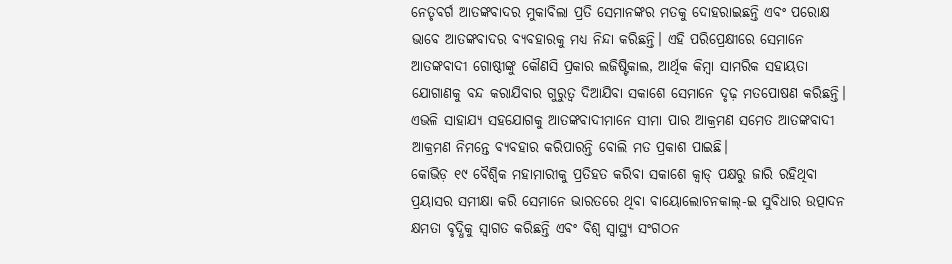ନେତୃବର୍ଗ ଆତଙ୍କବାଦର ମୁକାବିଲା ପ୍ରତି ସେମାନଙ୍କର ମତକୁ ଦୋହରାଇଛନ୍ତି ଏବଂ ପରୋକ୍ଷ ଭାବେ ଆତଙ୍କବାଦର ବ୍ୟବହାରକୁ ମଧ୍ୟ ନିନ୍ଦା କରିଛନ୍ତି। ଏହି ପରିପ୍ରେକ୍ଷୀରେ ସେମାନେ ଆତଙ୍କବାଦୀ ଗୋଷ୍ଠୀଙ୍କୁ କୌଣସି ପ୍ରକାର ଲଜିଷ୍ଟିକାଲ, ଆର୍ଥିକ କିମ୍ବା ସାମରିକ ସହାୟତା ଯୋଗାଣକୁ ବନ୍ଦ କରାଯିବାର ଗୁରୁତ୍ୱ ଦିଆଯିବା ସକାଶେ ସେମାନେ ଦୃଢ଼ ମତପୋଷଣ କରିଛନ୍ତି। ଏଭଳି ସାହାଯ୍ୟ ସହଯୋଗକୁ ଆତଙ୍କବାଦୀମାନେ ସୀମା ପାର ଆକ୍ରମଣ ସମେତ ଆତଙ୍କବାଦୀ ଆକ୍ରମଣ ନିମନ୍ତେ ବ୍ୟବହାର କରିପାରନ୍ତି ବୋଲି ମତ ପ୍ରକାଶ ପାଇଛି।
କୋଭିଡ଼ ୧୯ ବୈଶ୍ୱିକ ମହାମାରୀକୁ ପ୍ରତିହତ କରିବା ସକାଶେ କ୍ୱାଡ୍ ପକ୍ଷରୁ ଜାରି ରହିଥିବା ପ୍ରୟାସର ସମୀକ୍ଷା କରି ସେମାନେ ଭାରତରେ ଥିବା ବାୟୋଲୋଚନକାଲ୍-ଇ ସୁବିଧାର ଉତ୍ପାଦନ କ୍ଷମତା ବୃଦ୍ଧିକୁ ସ୍ୱାଗତ କରିଛନ୍ତି ଏବଂ ବିଶ୍ୱ ସ୍ୱାସ୍ଥ୍ୟ ସଂଗଠନ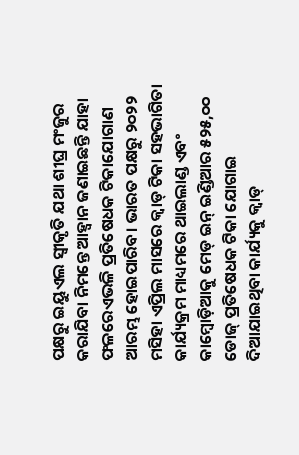ପକ୍ଷରୁ ଇୟୁଏଲ ସ୍ୱୀକୃତି ଯଥା ଶୀଘ୍ର ମଂଜୁର କରାଯିବା ନିମନ୍ତେ ଆହ୍ୱାନ ଜଣାଇଛନ୍ତି ଯାହା ଫଳରେଏଭଳି ପ୍ରତିଷେଧକ ଟିକାଯୋଗାଣ ଆରମ୍ଭ ହୋଇପାରିବ। ଭାରତ ପକ୍ଷରୁ ୨୦୨୨ ମସିହା ଏପ୍ରିଲ ମାସରେ କ୍ୱାଡ୍ ଟିକା ସହଭାଗିତା କାର୍ଯ୍ୟକ୍ରମ ମାଧ୍ୟମରେ ଥାଇଲାଣ୍ଡ ଏବଂ କାମ୍ବୋଡ଼ିଆକୁ ମେଡ୍ ଇନ୍ ଇଣ୍ଡିଆର ୫୨୫,୦୦ ଡୋଜ୍ ପ୍ରତିଷେଧକ ଟିକା ଯୋଗାଇ ଦିଆଯାଇଥିବା କାର୍ଯ୍ୟକୁ କ୍ୱାଡ୍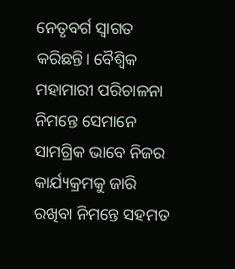ନେତୃବର୍ଗ ସ୍ୱାଗତ କରିଛନ୍ତି। ବୈଶ୍ୱିକ ମହାମାରୀ ପରିଚାଳନା ନିମନ୍ତେ ସେମାନେ ସାମଗ୍ରିକ ଭାବେ ନିଜର କାର୍ଯ୍ୟକ୍ରମକୁ ଜାରି ରଖିବା ନିମନ୍ତେ ସହମତ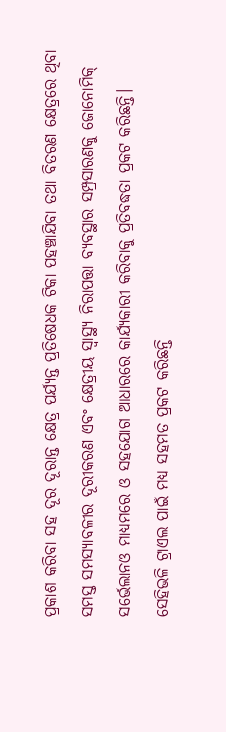ପ୍ରକାଶ କରିବା ସହ ଦୂର ଦୂରାନ୍ତ କ୍ଷେତ୍ର ପର୍ଯ୍ୟନ୍ତ ପ୍ରତିଷେଧକ ଟିକା ପହଞ୍ଚାଯିବା ତଥା ବିତରଣ କ୍ଷେତ୍ରରେ ଥିବା ସମସ୍ତ ସମସ୍ୟାବଳୀର ଦୂରୀକରଣ ଏବଂ କ୍ଷେତ୍ରୀୟ ସ୍ୱାସ୍ଥ୍ୟ ନିରାପତ୍ତା ବ୍ୟବସ୍ଥାର ସମ୍ପ୍ରସାରଣକୁ ଜୋନୋମିକ୍ ସର୍ଭେଲାନଓ ମାଧ୍ୟମରେ ଓ ସହଯୋଗ ଆଧାରରେ କାର୍ଯ୍ୟକାରୀ କରିବାକୁ ପ୍ରତିବଦ୍ଧତା ପ୍ରକଟ କରିଛନ୍ତି। ସେହିଭଳି ଟ୍ରାଏଲ ପାଇଁ ମଧ୍ୟ ସହମତ ପ୍ରକଟ କରିଛନ୍ତି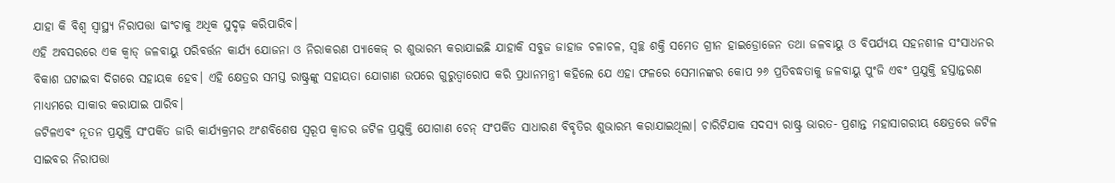ଯାହା କି ବିଶ୍ୱ ସ୍ୱାସ୍ଥ୍ୟ ନିରାପତ୍ତା ଢାଂଚାକୁ ଅଧିକ ସୁଦୃଢ଼ କରିପାରିବ।
ଏହି ଅବସରରେ ଏକ କ୍ୱାଡ୍ ଜଳବାୟୁ ପରିବର୍ତ୍ତନ କାର୍ଯ୍ୟ ଯୋଜନା ଓ ନିରାକରଣ ପ୍ୟାକେଜ୍ ର ଶୁଭାରମ୍ଭ କରାଯାଇଛି ଯାହାକି ସବୁଜ ଜାହାଜ ଚଳାଚଳ, ସ୍ୱଚ୍ଛ ଶକ୍ତି ସମେତ ଗ୍ରୀନ ହାଇଡ୍ରୋଜେନ ତଥା ଜଳବାୟୁ ଓ ବିପର୍ଯ୍ୟୟ ସହନଶୀଳ ସଂସାଧନର ବିକାଶ ଘଟାଇବା ଦିଗରେ ସହାୟକ ହେବ। ଏହି କ୍ଷେତ୍ରର ସମସ୍ତ ରାଷ୍ଟ୍ରଙ୍କୁ ସହାୟତା ଯୋଗାଣ ଉପରେ ଗୁରୁତ୍ୱାରୋପ କରି ପ୍ରଧାନମନ୍ତ୍ରୀ କହିଲେ ଯେ ଏହା ଫଳରେ ସେମାନଙ୍କର କୋପ ୨୬ ପ୍ରତିବଦ୍ଧତାକୁ ଜଳବାୟୁ ପୁଂଜି ଏବଂ ପ୍ରଯୁକ୍ତି ହସ୍ତାନ୍ତରଣ ମାଧ୍ୟମରେ ସାକାର କରାଯାଇ ପାରିବ।
ଜଟିଳଏବଂ ନୂତନ ପ୍ରଯୁକ୍ତି ସଂପର୍କିତ ଜାରି କାର୍ଯ୍ୟକ୍ରମର ଅଂଶବିଶେଷ ସ୍ୱରୂପ କ୍ୱାଡର ଜଟିଳ ପ୍ରଯୁକ୍ତି ଯୋଗାଣ ଚେନ୍ ସଂପର୍କିତ ସାଧାରଣ ବିବୃତିର ଶୁଭାରମ୍ଭ କରାଯାଇଥିଲା। ଚାରିଟିଯାକ ସଦସ୍ୟ ରାଷ୍ଟ୍ର ଭାରତ- ପ୍ରଶାନ୍ତ ମହାସାଗରୀୟ କ୍ଷେତ୍ରରେ ଜଟିଳ ସାଇବର ନିରାପତ୍ତା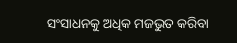ସଂସାଧନକୁ ଅଧିକ ମଜଭୁତ କରିବା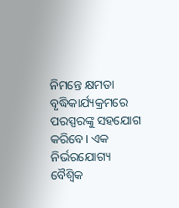ନିମନ୍ତେ କ୍ଷମତା ବୃଦ୍ଧିକାର୍ଯ୍ୟକ୍ରମରେ ପରସ୍ପରଙ୍କୁ ସହଯୋଗ କରିବେ। ଏକ ନିର୍ଭରଯୋଗ୍ୟ ବୈଶ୍ୱିକ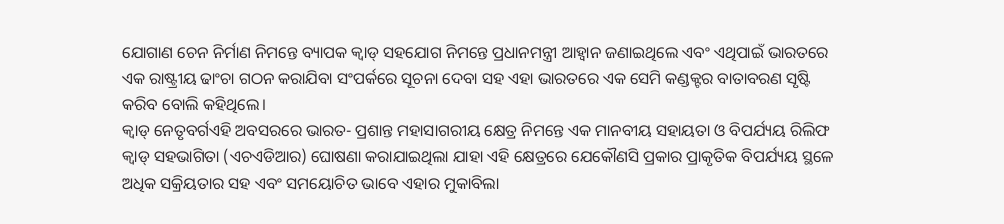ଯୋଗାଣ ଚେନ ନିର୍ମାଣ ନିମନ୍ତେ ବ୍ୟାପକ କ୍ୱାଡ୍ ସହଯୋଗ ନିମନ୍ତେ ପ୍ରଧାନମନ୍ତ୍ରୀ ଆହ୍ୱାନ ଜଣାଇଥିଲେ ଏବଂ ଏଥିପାଇଁ ଭାରତରେ ଏକ ରାଷ୍ଟ୍ରୀୟ ଢାଂଚା ଗଠନ କରାଯିବା ସଂପର୍କରେ ସୂଚନା ଦେବା ସହ ଏହା ଭାରତରେ ଏକ ସେମି କଣ୍ଡକ୍ଟର ବାତାବରଣ ସୃଷ୍ଟି କରିବ ବୋଲି କହିଥିଲେ।
କ୍ୱାଡ୍ ନେତୃବର୍ଗଏହି ଅବସରରେ ଭାରତ- ପ୍ରଶାନ୍ତ ମହାସାଗରୀୟ କ୍ଷେତ୍ର ନିମନ୍ତେ ଏକ ମାନବୀୟ ସହାୟତା ଓ ବିପର୍ଯ୍ୟୟ ରିଲିଫ କ୍ୱାଡ୍ ସହଭାଗିତା (ଏଚଏଡିଆର) ଘୋଷଣା କରାଯାଇଥିଲା ଯାହା ଏହି କ୍ଷେତ୍ରରେ ଯେକୌଣସି ପ୍ରକାର ପ୍ରାକୃତିକ ବିପର୍ଯ୍ୟୟ ସ୍ଥଳେ ଅଧିକ ସକ୍ରିୟତାର ସହ ଏବଂ ସମୟୋଚିତ ଭାବେ ଏହାର ମୁକାବିଲା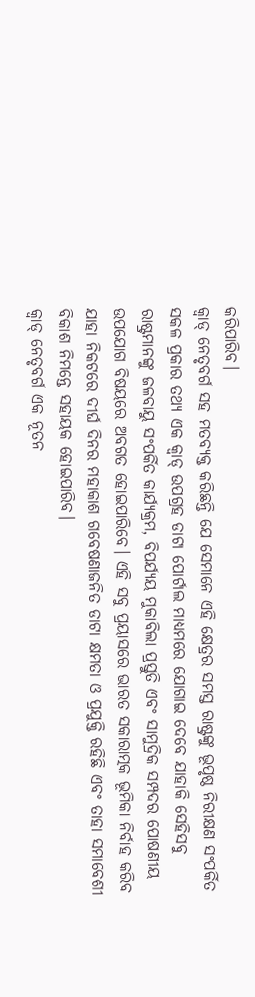କରିପାରିବ।
କ୍ୱାଡ୍ ନେତୃବର୍ଗ ସହ ମତବ୍ୟକ୍ତ କରିଛନ୍ତି ଯେ ସେମାନେ ଏହି କ୍ଷେତ୍ରର ସମସ୍ତ ରାଷ୍ଟ୍ରଙ୍କୁ ଭୂପୃଷ୍ଠ ନିରୀକ୍ଷଣ ସଂପର୍କିତ ସକଳ ପ୍ରକାର ତଥ୍ୟ ଏକ କ୍ୱାଡ୍ ଉପଗ୍ରହ ଡାଟା ପୋର୍ଟାଲ ମାଧ୍ୟମରେ ଯୋଗାଇ ଦେବେ ଯାହାକି ସେହିସବୁ ରାଷ୍ଟ୍ରମାନଙ୍କୁ ଜଳବାୟୁ ସଂପର୍କିତ କାର୍ଯ୍ୟକ୍ରମ, ବିପର୍ଯ୍ୟୟ ମୁକାବିଲା ପ୍ରସ୍ତୁତି ଏବଂ ସାମୁଦ୍ରିକ ସମ୍ପଦର ପୋଷଣୀୟ ଉପଯୋଗ ବିଷୟରେ ଅବଗତ ହୋଇପାରିବେ। ଏହି ସବୁ ପ୍ରୟାସରେ ଭାରତ ସକାରାତ୍ମକ ଭୂମିକା ନିର୍ବାହ କରିବ ଯାହା ନିକଟରେ ଦୀର୍ଘ ଦିନର ମହାକାଶ ଗବେଷଣାଜନିତ ଡାଟା କ୍ଷମତା ଓ ପ୍ରଯୁକ୍ତି ରହିଛି ଏବଂ ତାହା ସମାବେଶୀ ବିକାଶ ନିମନ୍ତେ ସହାୟକ ହୋଇପାରିବ।
କ୍ୱାଡ୍ ନେତୃବର୍ଗ ଏକ ନୂତନ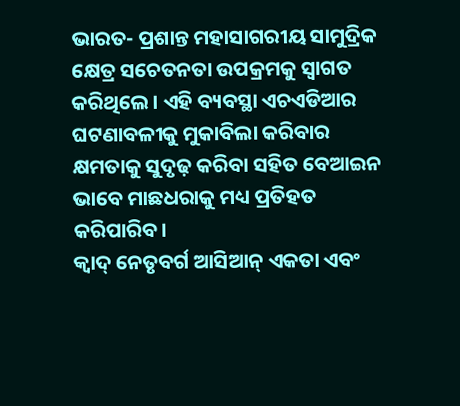ଭାରତ- ପ୍ରଶାନ୍ତ ମହାସାଗରୀୟ ସାମୁଦ୍ରିକ କ୍ଷେତ୍ର ସଚେତନତା ଉପକ୍ରମକୁ ସ୍ୱାଗତ କରିଥିଲେ। ଏହି ବ୍ୟବସ୍ଥା ଏଚଏଡିଆର ଘଟଣାବଳୀକୁ ମୁକାବିଲା କରିବାର କ୍ଷମତାକୁ ସୁଦୃଢ଼ କରିବା ସହିତ ବେଆଇନ ଭାବେ ମାଛଧରାକୁ ମଧ୍ୟ ପ୍ରତିହତ କରିପାରିବ।
କ୍ୱାଦ୍ ନେତୃବର୍ଗ ଆସିଆନ୍ ଏକତା ଏବଂ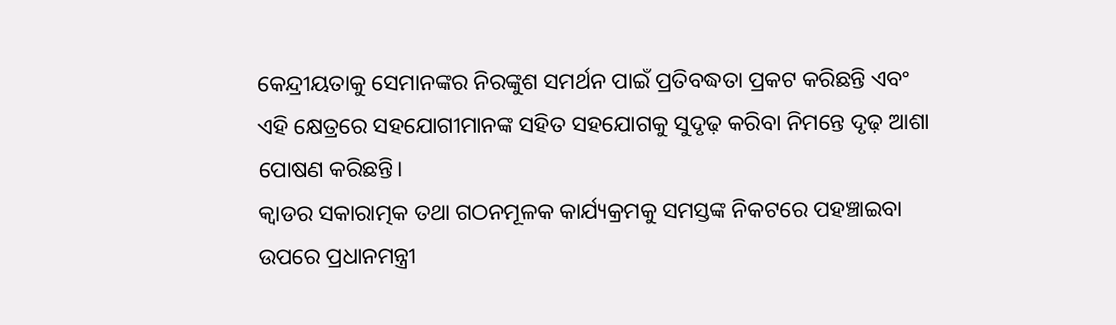କେନ୍ଦ୍ରୀୟତାକୁ ସେମାନଙ୍କର ନିରଙ୍କୁଶ ସମର୍ଥନ ପାଇଁ ପ୍ରତିବଦ୍ଧତା ପ୍ରକଟ କରିଛନ୍ତି ଏବଂ ଏହି କ୍ଷେତ୍ରରେ ସହଯୋଗୀମାନଙ୍କ ସହିତ ସହଯୋଗକୁ ସୁଦୃଢ଼ କରିବା ନିମନ୍ତେ ଦୃଢ଼ ଆଶା ପୋଷଣ କରିଛନ୍ତି।
କ୍ୱାଡର ସକାରାତ୍ମକ ତଥା ଗଠନମୂଳକ କାର୍ଯ୍ୟକ୍ରମକୁ ସମସ୍ତଙ୍କ ନିକଟରେ ପହଞ୍ଚାଇବା ଉପରେ ପ୍ରଧାନମନ୍ତ୍ରୀ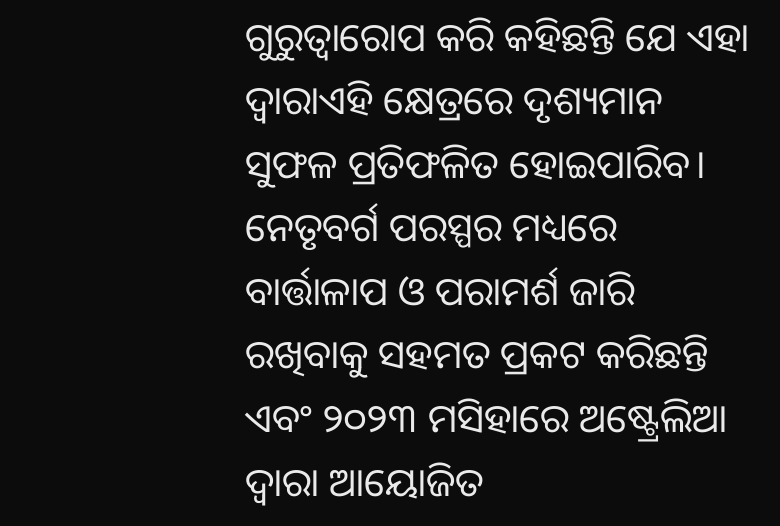ଗୁରୁତ୍ୱାରୋପ କରି କହିଛନ୍ତି ଯେ ଏହା ଦ୍ୱାରାଏହି କ୍ଷେତ୍ରରେ ଦୃଶ୍ୟମାନ ସୁଫଳ ପ୍ରତିଫଳିତ ହୋଇପାରିବ। ନେତୃବର୍ଗ ପରସ୍ପର ମଧ୍ୟରେ ବାର୍ତ୍ତାଳାପ ଓ ପରାମର୍ଶ ଜାରି ରଖିବାକୁ ସହମତ ପ୍ରକଟ କରିଛନ୍ତି ଏବଂ ୨୦୨୩ ମସିହାରେ ଅଷ୍ଟ୍ରେଲିଆ ଦ୍ୱାରା ଆୟୋଜିତ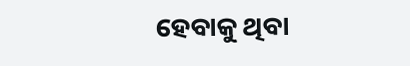ହେବାକୁ ଥିବା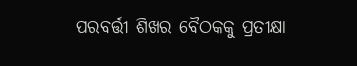ପରବର୍ତ୍ତୀ ଶିଖର ବୈଠକକୁ ପ୍ରତୀକ୍ଷା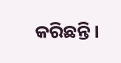କରିଛନ୍ତି।